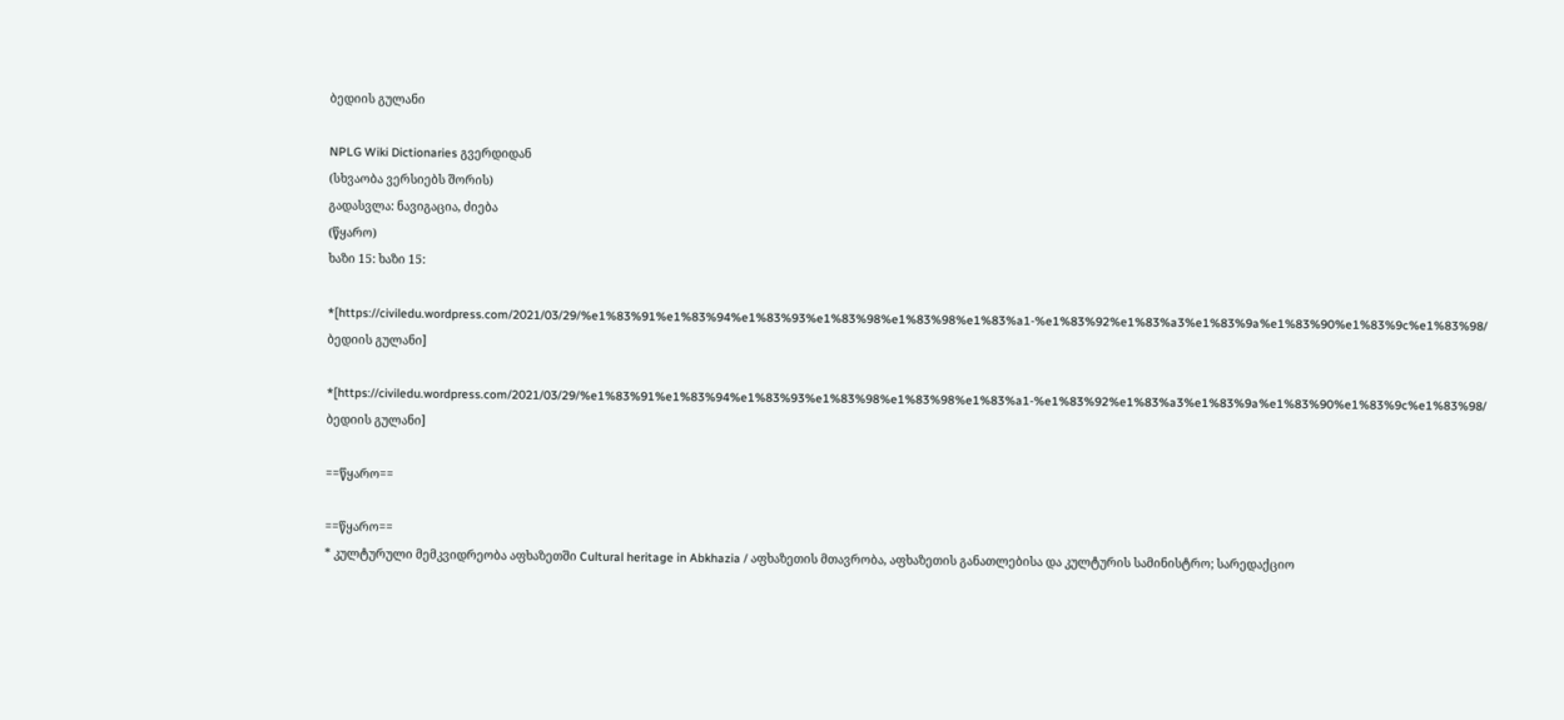ბედიის გულანი

NPLG Wiki Dictionaries გვერდიდან
(სხვაობა ვერსიებს შორის)
გადასვლა: ნავიგაცია, ძიება
(წყარო)
ხაზი 15: ხაზი 15:

*[https://civiledu.wordpress.com/2021/03/29/%e1%83%91%e1%83%94%e1%83%93%e1%83%98%e1%83%98%e1%83%a1-%e1%83%92%e1%83%a3%e1%83%9a%e1%83%90%e1%83%9c%e1%83%98/ ბედიის გულანი]

*[https://civiledu.wordpress.com/2021/03/29/%e1%83%91%e1%83%94%e1%83%93%e1%83%98%e1%83%98%e1%83%a1-%e1%83%92%e1%83%a3%e1%83%9a%e1%83%90%e1%83%9c%e1%83%98/ ბედიის გულანი]

==წყარო==

==წყარო==
* კულტურული მემკვიდრეობა აფხაზეთში Cultural heritage in Abkhazia / აფხაზეთის მთავრობა, აფხაზეთის განათლებისა და კულტურის სამინისტრო; სარედაქციო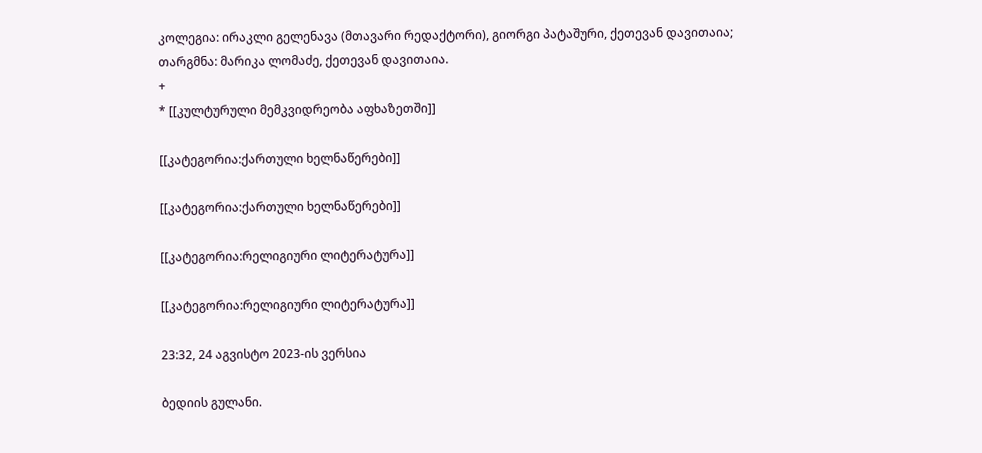კოლეგია: ირაკლი გელენავა (მთავარი რედაქტორი), გიორგი პატაშური, ქეთევან დავითაია; თარგმნა: მარიკა ლომაძე, ქეთევან დავითაია.
+
* [[კულტურული მემკვიდრეობა აფხაზეთში]]

[[კატეგორია:ქართული ხელნაწერები]]

[[კატეგორია:ქართული ხელნაწერები]]

[[კატეგორია:რელიგიური ლიტერატურა]]

[[კატეგორია:რელიგიური ლიტერატურა]]

23:32, 24 აგვისტო 2023-ის ვერსია

ბედიის გულანი.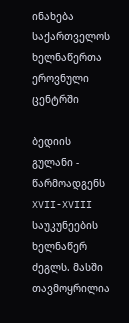ინახება საქართველოს ხელნაწერთა ეროვნული ცენტრში

ბედიის გულანი - წარმოადგენს XVII-XVIII საუკუნეების ხელნაწერ ძეგლს. მასში თავმოყრილია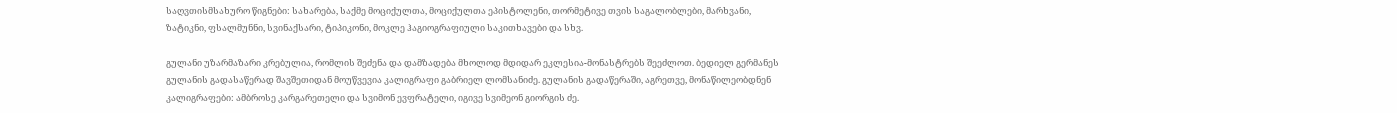საღვთისმსახურო წიგნები: სახარება, საქმე მოციქულთა, მოციქულთა ეპისტოლენი, თორმეტივე თვის საგალობლები, მარხვანი, ზატიკნი, ფსალმუნნი, სვინაქსარი, ტიპიკონი, მოკლე ჰაგიოგრაფიული საკითხავები და სხვ.

გულანი უზარმაზარი კრებულია, რომლის შეძენა და დამზადება მხოლოდ მდიდარ ეკლესია-მონასტრებს შეეძლოთ. ბედიელ გერმანეს გულანის გადასაწერად შავშეთიდან მოუწვევია კალიგრაფი გაბრიელ ლომსანიძე. გულანის გადაწერაში, აგრეთვე, მონაწილეობდნენ კალიგრაფები: ამბროსე კარგარეთელი და სვიმონ ევფრატელი, იგივე სვიმეონ გიორგის ძე.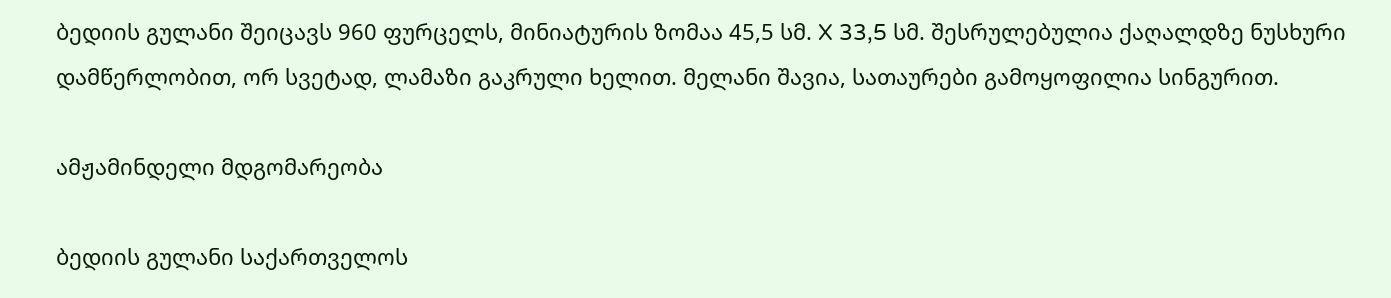ბედიის გულანი შეიცავს 960 ფურცელს, მინიატურის ზომაა 45,5 სმ. X 33,5 სმ. შესრულებულია ქაღალდზე ნუსხური დამწერლობით, ორ სვეტად, ლამაზი გაკრული ხელით. მელანი შავია, სათაურები გამოყოფილია სინგურით.

ამჟამინდელი მდგომარეობა

ბედიის გულანი საქართველოს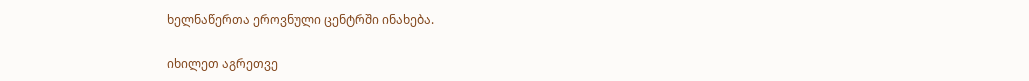ხელნაწერთა ეროვნული ცენტრში ინახება.

იხილეთ აგრეთვე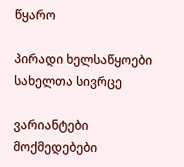წყარო

პირადი ხელსაწყოები
სახელთა სივრცე

ვარიანტები
მოქმედებები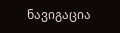ნავიგაცია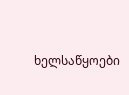ხელსაწყოები